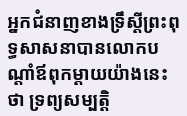អ្នកជំនាញខាងទ្រឹស្តីព្រះពុទ្ធសាសនាបានលោកបណ្តាំឪពុកម្តាយយ៉ាងនេះថា ទ្រព្យសម្បត្តិ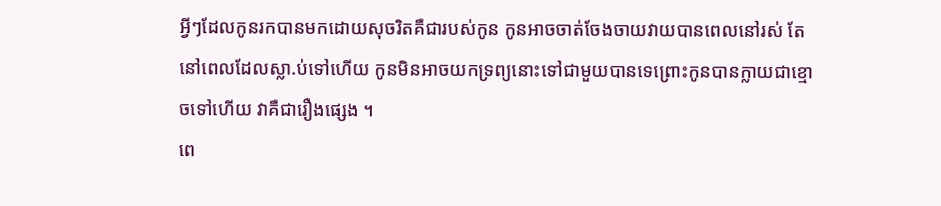អ្វីៗដែលកូនរកបានមកដោយសុចរិតគឺជារបស់កូន កូនអាចចាត់ចែងចាយវាយបានពេលនៅរស់ តែនៅពេលដែលស្លា.ប់ទៅហើយ កូនមិនអាចយកទ្រព្យនោះទៅជាមួយបានទេព្រោះកូនបានក្លាយជាខ្មោចទៅហើយ វាគឺជារឿងផ្សេង ។
ពេ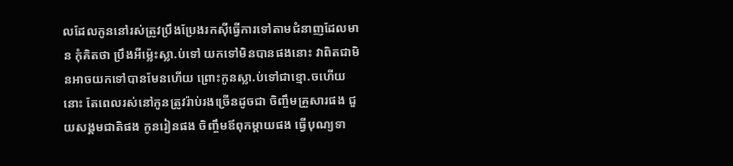លដែលកូននៅរស់ត្រូវប្រឹងប្រែងរកស៊ីធ្វើការទៅតាមជំនាញដែលមាន កុំគិតថា ប្រឹងអីម្ល៉េះស្លា.ប់ទៅ យកទៅមិនបានផងនោះ វាពិតជាមិនអាចយកទៅបានមែនហើយ ព្រោះកូនស្លា.ប់ទៅជាខ្មោ.ចហើយនោះ តែពេលរស់នៅកូនត្រូវរ៉ាប់រងច្រើនដូចជា ចិញ្ចឹមគ្រួសារផង ជួយសង្គមជាតិផង កូនរៀនផង ចិញ្ចឹមឪពុកម្តាយផង ធ្វើបុណ្យទា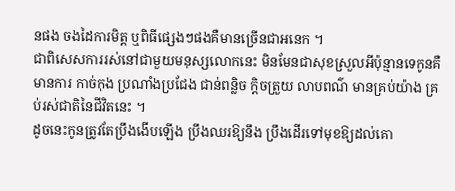នផង ចងដៃការមិត្ត ឬពិធីផ្សេងៗផងគឺមានច្រើនជាអនេក ។
ជាពិសេសការរស់នៅជាមួយមនុស្សលោកនេះ មិនមែនជាសុខស្រួលអីប៉ុន្មានទេកូនគឺមានការ កាច់កុង ប្រណាំងប្រជែង ជាន់ពន្លិច ក្តិចត្រួយ លាបពណ៌ មានគ្រប់យ៉ាង គ្រប់រស់ជាតិនៃជីវិតនេះ ។
ដូចនេះកូនត្រូវតែប្រឹងងើបឡើង ប្រឹងឈរឱ្យនឹង ប្រឹងដើរទៅមុខឱ្យដល់គោ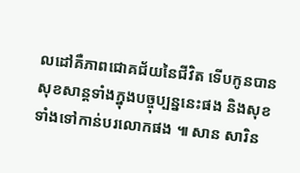លដៅគឺភាពជោគជ័យនៃជីវិត ទើបកូនបានសុខសាន្តទាំងក្នុងបច្ចុប្បន្ននេះផង និងសុខទាំងទៅកាន់បរលោកផង ៕ សាន សារិន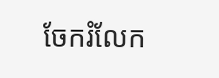ចែករំលែក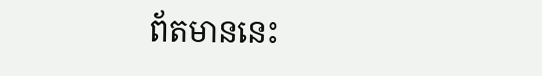ព័តមាននេះ